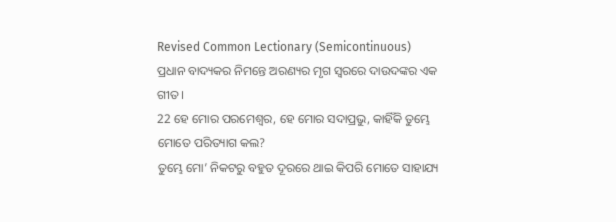Revised Common Lectionary (Semicontinuous)
ପ୍ରଧାନ ବାଦ୍ୟକର ନିମନ୍ତେ ଅରଣ୍ୟର ମୃଗ ସ୍ୱରରେ ଦାଉଦଙ୍କର ଏକ ଗୀତ।
22 ହେ ମୋର ପରମେଶ୍ୱର, ହେ ମୋର ସଦାପ୍ରଭୁ, କାହିଁକି ତୁମ୍ଭେ ମୋତେ ପରିତ୍ୟାଗ କଲ?
ତୁମ୍ଭେ ମୋ’ ନିକଟରୁ ବହୁତ ଦୂରରେ ଥାଇ କିପରି ମୋତେ ସାହାଯ୍ୟ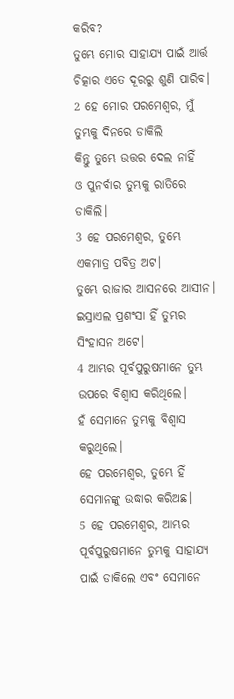କରିବ?
ତୁମ୍ଭେ ମୋର ସାହାଯ୍ୟ ପାଇଁ ଆର୍ତ୍ତ ଚିତ୍କାର ଏତେ ଦୂରରୁ ଶୁଣି ପାରିବ।
2 ହେ ମୋର ପରମେଶ୍ୱର, ମୁଁ ତୁମ୍ଭକୁ ଦିନରେ ଡାକିଲି
କିନ୍ତୁ ତୁମ୍ଭେ ଉତ୍ତର ଦେଲ ନାହିଁ
ଓ ପୁନର୍ବାର ତୁମ୍ଭକୁ ରାତିରେ ଡାକିଲି।
3 ହେ ପରମେଶ୍ୱର, ତୁମ୍ଭେ ଏକମାତ୍ର ପବିତ୍ର ଅଟ।
ତୁମ୍ଭେ ରାଜାର ଆସନରେ ଆସୀନ।
ଇସ୍ରାଏଲ ପ୍ରଶଂସା ହିଁ ତୁମ୍ଭର ସିଂହାସନ ଅଟେ।
4 ଆମ୍ଭର ପୂର୍ବପୁରୁଷମାନେ ତୁମ୍ଭ ଉପରେ ବିଶ୍ୱାସ କରିଥିଲେ।
ହଁ ସେମାନେ ତୁମ୍ଭକୁ ବିଶ୍ୱାସ କରୁଥିଲେ।
ହେ ପରମେଶ୍ୱର, ତୁମ୍ଭେ ହିଁ ସେମାନଙ୍କୁ ଉଦ୍ଧାର କରିଅଛ।
5 ହେ ପରମେଶ୍ୱର, ଆମ୍ଭର ପୂର୍ବପୁରୁଷମାନେ ତୁମ୍ଭକୁ ସାହାଯ୍ୟ ପାଇଁ ଡାକିଲେ ଏବଂ ସେମାନେ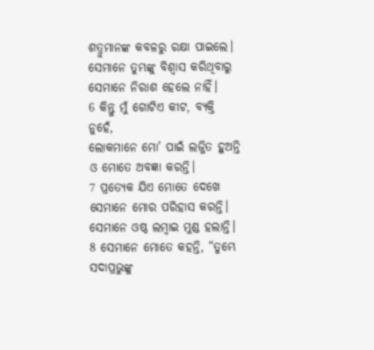ଶତ୍ରୁମାନଙ୍କ କବଳରୁ ରକ୍ଷା ପାଇଲେ।
ସେମାନେ ତୁମ୍ଭଙ୍କୁ ବିଶ୍ୱାସ କରିଥିବାରୁ ସେମାନେ ନିରାଶ ହେଲେ ନାହିଁ।
6 କିନ୍ତୁ ମୁଁ ଗୋଟିଏ କୀଟ, ବ୍ୟକ୍ତି ନୁହେଁ,
ଲୋକମାନେ ମୋ’ ପାଇଁ ଲଜ୍ଜିତ ହୁଅନ୍ତି ଓ ମୋତେ ଅବଜ୍ଞା କରନ୍ତି।
7 ପ୍ରତ୍ୟେକ ଯିଏ ମୋତେ ଦେଖେ ସେମାନେ ମୋର ପରିହାସ କରନ୍ତି।
ସେମାନେ ଓଷ୍ଠ ଲମ୍ବାଇ ମୁଣ୍ଡ ହଲାନ୍ତି।
8 ସେମାନେ ମୋତେ କହନ୍ତି, “ତୁମ୍ଭେ ସଦାପ୍ରଭୁଙ୍କୁ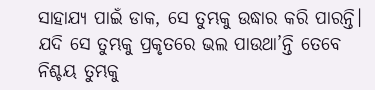ସାହାଯ୍ୟ ପାଇଁ ଡାକ, ସେ ତୁମ୍ଭକୁ ଉଦ୍ଧାର କରି ପାରନ୍ତି।
ଯଦି ସେ ତୁମ୍ଭକୁ ପ୍ରକୃତରେ ଭଲ ପାଉଥା’ନ୍ତି ତେବେ ନିଶ୍ଚୟ ତୁମ୍ଭକୁ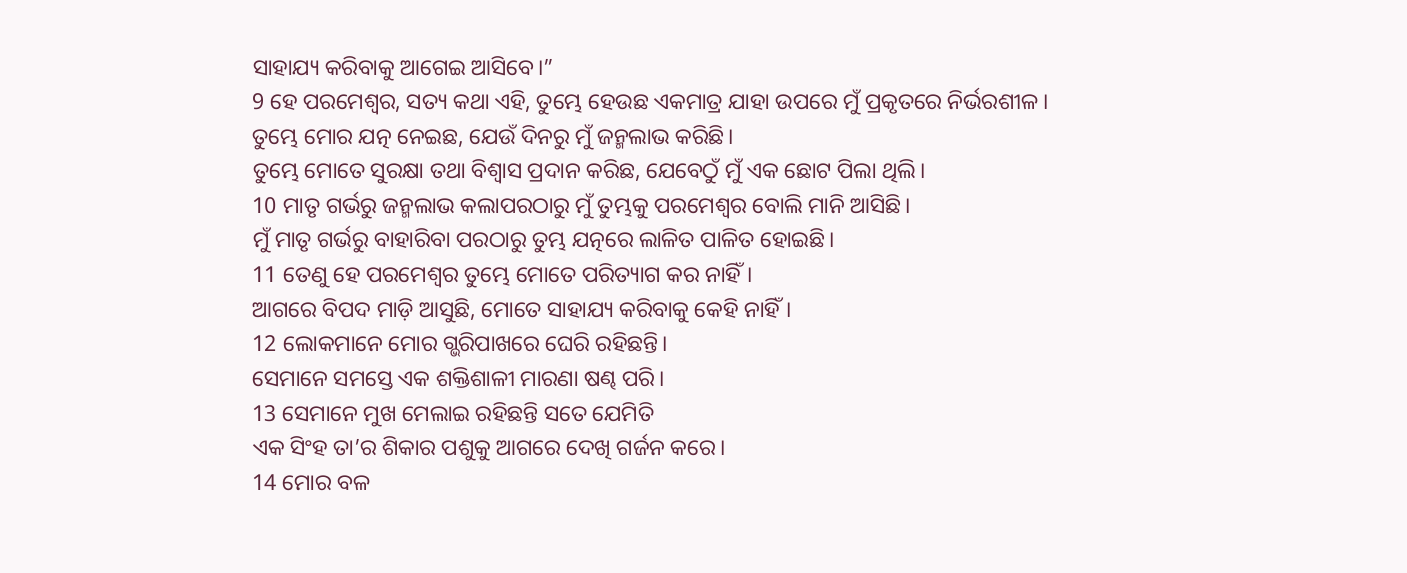ସାହାଯ୍ୟ କରିବାକୁ ଆଗେଇ ଆସିବେ।”
9 ହେ ପରମେଶ୍ୱର, ସତ୍ୟ କଥା ଏହି, ତୁମ୍ଭେ ହେଉଛ ଏକମାତ୍ର ଯାହା ଉପରେ ମୁଁ ପ୍ରକୃତରେ ନିର୍ଭରଶୀଳ।
ତୁମ୍ଭେ ମୋର ଯତ୍ନ ନେଇଛ, ଯେଉଁ ଦିନରୁ ମୁଁ ଜନ୍ମଲାଭ କରିଛି।
ତୁମ୍ଭେ ମୋତେ ସୁରକ୍ଷା ତଥା ବିଶ୍ୱାସ ପ୍ରଦାନ କରିଛ, ଯେବେଠୁଁ ମୁଁ ଏକ ଛୋଟ ପିଲା ଥିଲି।
10 ମାତୃ ଗର୍ଭରୁ ଜନ୍ମଲାଭ କଲାପରଠାରୁ ମୁଁ ତୁମ୍ଭକୁ ପରମେଶ୍ୱର ବୋଲି ମାନି ଆସିଛି।
ମୁଁ ମାତୃ ଗର୍ଭରୁ ବାହାରିବା ପରଠାରୁ ତୁମ୍ଭ ଯତ୍ନରେ ଲାଳିତ ପାଳିତ ହୋଇଛି।
11 ତେଣୁ ହେ ପରମେଶ୍ୱର ତୁମ୍ଭେ ମୋତେ ପରିତ୍ୟାଗ କର ନାହିଁ।
ଆଗରେ ବିପଦ ମାଡ଼ି ଆସୁଛି, ମୋତେ ସାହାଯ୍ୟ କରିବାକୁ କେହି ନାହିଁ।
12 ଲୋକମାନେ ମୋର ଗ୍ଭରିପାଖରେ ଘେରି ରହିଛନ୍ତି।
ସେମାନେ ସମସ୍ତେ ଏକ ଶକ୍ତିଶାଳୀ ମାରଣା ଷଣ୍ଢ ପରି।
13 ସେମାନେ ମୁଖ ମେଲାଇ ରହିଛନ୍ତି ସତେ ଯେମିତି
ଏକ ସିଂହ ତା’ର ଶିକାର ପଶୁକୁ ଆଗରେ ଦେଖି ଗର୍ଜନ କରେ।
14 ମୋର ବଳ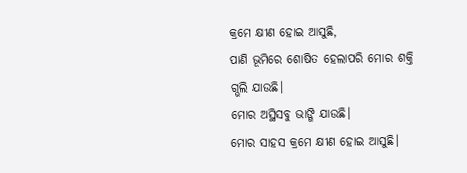କ୍ରମେ କ୍ଷୀଣ ହୋଇ ଆସୁଛି,
ପାଣି ଭୂମିରେ ଶୋଷିତ ହେଲାପରି ମୋର ଶକ୍ତି ଗ୍ଭଲି ଯାଉଛି।
ମୋର ଅସ୍ଥିସବୁ ଭାଙ୍ଗି ଯାଉଛି।
ମୋର ସାହସ କ୍ରମେ କ୍ଷୀଣ ହୋଇ ଆସୁଛି।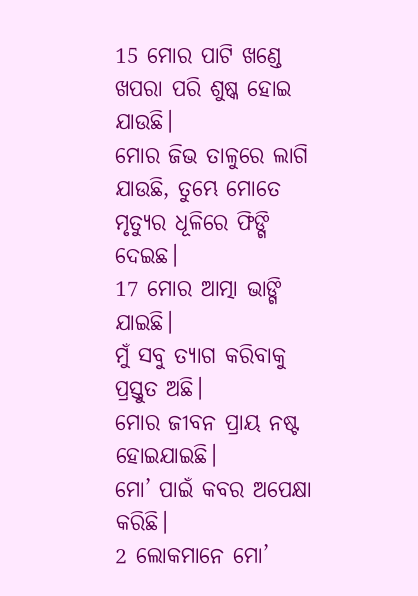15 ମୋର ପାଟି ଖଣ୍ଡେ ଖପରା ପରି ଶୁଷ୍କ ହୋଇ ଯାଉଛି।
ମୋର ଜିଭ ତାଳୁରେ ଲାଗି ଯାଉଛି, ତୁମ୍ଭେ ମୋତେ ମୃତ୍ୟୁର ଧୂଳିରେ ଫିଙ୍ଗି ଦେଇଛ।
17 ମୋର ଆତ୍ମା ଭାଙ୍ଗି ଯାଇଛି।
ମୁଁ ସବୁ ତ୍ୟାଗ କରିବାକୁ ପ୍ରସ୍ତୁତ ଅଛି।
ମୋର ଜୀବନ ପ୍ରାୟ ନଷ୍ଟ ହୋଇଯାଇଛି।
ମୋ’ ପାଇଁ କବର ଅପେକ୍ଷା କରିଛି।
2 ଲୋକମାନେ ମୋ’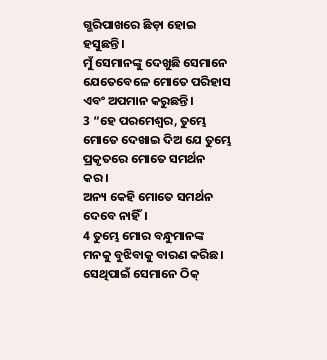ଗ୍ଭରିପାଖରେ ଛିଡ଼ା ହୋଇ ହସୁଛନ୍ତି।
ମୁଁ ସେମାନଙ୍କୁ ଦେଖୁଛି ସେମାନେ ଯେତେବେଳେ ମୋତେ ପରିହାସ ଏବଂ ଅପମାନ କରୁଛନ୍ତି।
3 “ହେ ପରମେଶ୍ୱର, ତୁମ୍ଭେ ମୋତେ ଦେଖାଇ ଦିଅ ଯେ ତୁମ୍ଭେ ପ୍ରକୃତରେ ମୋତେ ସମର୍ଥନ କର।
ଅନ୍ୟ କେହି ମୋତେ ସମର୍ଥନ ଦେବେ ନାହିଁ।
4 ତୁମ୍ଭେ ମୋର ବନ୍ଧୁମାନଙ୍କ ମନକୁ ବୁଝିବାକୁ ବାରଣ କରିଛ।
ସେଥିପାଇଁ ସେମାନେ ଠିକ୍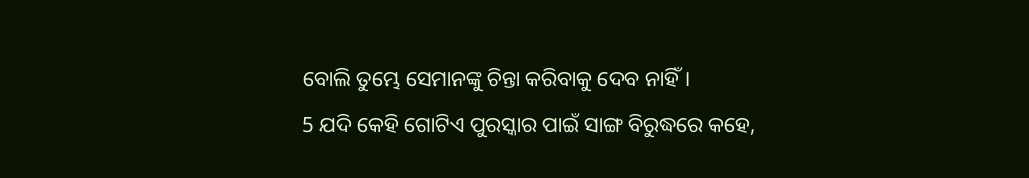ବୋଲି ତୁମ୍ଭେ ସେମାନଙ୍କୁ ଚିନ୍ତା କରିବାକୁ ଦେବ ନାହିଁ।
5 ଯଦି କେହି ଗୋଟିଏ ପୁରସ୍କାର ପାଇଁ ସାଙ୍ଗ ବିରୁଦ୍ଧରେ କହେ,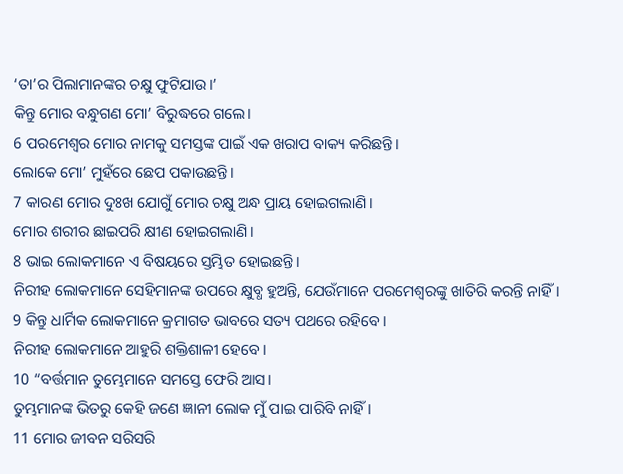‘ତା’ର ପିଲାମାନଙ୍କର ଚକ୍ଷୁ ଫୁଟିଯାଉ।’
କିନ୍ତୁ ମୋର ବନ୍ଧୁଗଣ ମୋ’ ବିରୁଦ୍ଧରେ ଗଲେ।
6 ପରମେଶ୍ୱର ମୋର ନାମକୁ ସମସ୍ତଙ୍କ ପାଇଁ ଏକ ଖରାପ ବାକ୍ୟ କରିଛନ୍ତି।
ଲୋକେ ମୋ’ ମୁହଁରେ ଛେପ ପକାଉଛନ୍ତି।
7 କାରଣ ମୋର ଦୁଃଖ ଯୋଗୁଁ ମୋର ଚକ୍ଷୁ ଅନ୍ଧ ପ୍ରାୟ ହୋଇଗଲାଣି।
ମୋର ଶରୀର ଛାଇପରି କ୍ଷୀଣ ହୋଇଗଲାଣି।
8 ଭାଇ ଲୋକମାନେ ଏ ବିଷୟରେ ସ୍ତମ୍ଭିତ ହୋଇଛନ୍ତି।
ନିରୀହ ଲୋକମାନେ ସେହିମାନଙ୍କ ଉପରେ କ୍ଷୁବ୍ଧ ହୁଅନ୍ତି, ଯେଉଁମାନେ ପରମେଶ୍ୱରଙ୍କୁ ଖାତିରି କରନ୍ତି ନାହିଁ।
9 କିନ୍ତୁ ଧାର୍ମିକ ଲୋକମାନେ କ୍ରମାଗତ ଭାବରେ ସତ୍ୟ ପଥରେ ରହିବେ।
ନିରୀହ ଲୋକମାନେ ଆହୁରି ଶକ୍ତିଶାଳୀ ହେବେ।
10 “ବର୍ତ୍ତମାନ ତୁମ୍ଭେମାନେ ସମସ୍ତେ ଫେରି ଆସ।
ତୁମ୍ଭମାନଙ୍କ ଭିତରୁ କେହି ଜଣେ ଜ୍ଞାନୀ ଲୋକ ମୁଁ ପାଇ ପାରିବି ନାହିଁ।
11 ମୋର ଜୀବନ ସରିସରି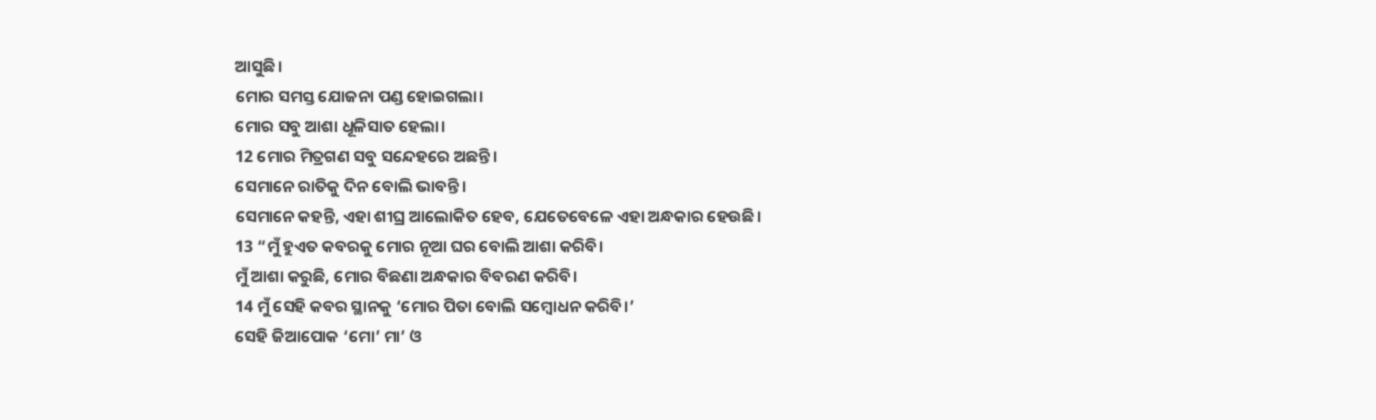ଆସୁଛି।
ମୋର ସମସ୍ତ ଯୋଜନା ପଣ୍ଡ ହୋଇଗଲା।
ମୋର ସବୁ ଆଶା ଧୂଳିସାତ ହେଲା।
12 ମୋର ମିତ୍ରଗଣ ସବୁ ସନ୍ଦେହରେ ଅଛନ୍ତି।
ସେମାନେ ରାତିକୁ ଦିନ ବୋଲି ଭାବନ୍ତି।
ସେମାନେ କହନ୍ତି, ଏହା ଶୀଘ୍ର ଆଲୋକିତ ହେବ, ଯେତେବେଳେ ଏହା ଅନ୍ଧକାର ହେଉଛି।
13 “ମୁଁ ହୁଏତ କବରକୁ ମୋର ନୂଆ ଘର ବୋଲି ଆଶା କରିବି।
ମୁଁ ଆଶା କରୁଛି, ମୋର ବିଛଣା ଅନ୍ଧକାର ବିବରଣ କରିବି।
14 ମୁଁ ସେହି କବର ସ୍ଥାନକୁ ‘ମୋର ପିତା ବୋଲି ସମ୍ବୋଧନ କରିବି।’
ସେହି ଜିଆପୋକ ‘ମୋ’ ମା’ ଓ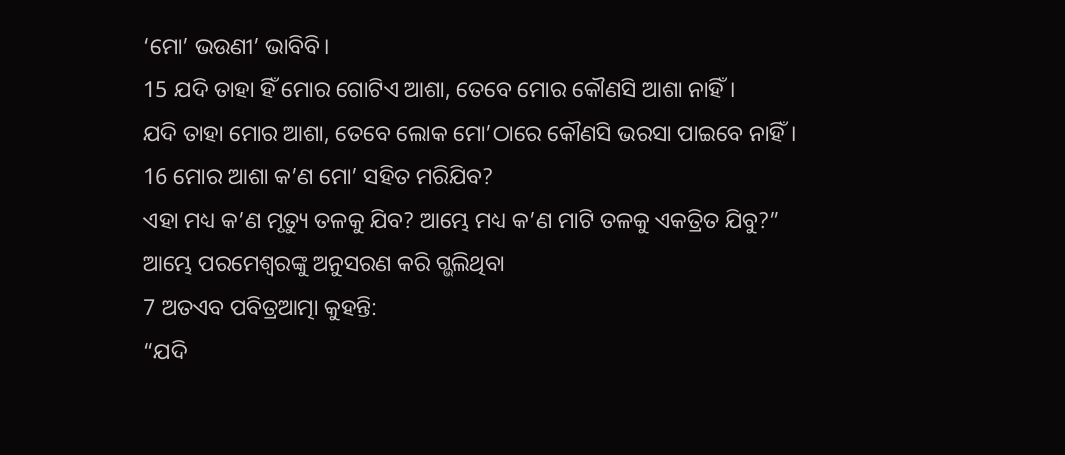‘ମୋ’ ଭଉଣୀ’ ଭାବିବି।
15 ଯଦି ତାହା ହିଁ ମୋର ଗୋଟିଏ ଆଶା, ତେବେ ମୋର କୌଣସି ଆଶା ନାହିଁ।
ଯଦି ତାହା ମୋର ଆଶା, ତେବେ ଲୋକ ମୋ’ଠାରେ କୌଣସି ଭରସା ପାଇବେ ନାହିଁ।
16 ମୋର ଆଶା କ’ଣ ମୋ’ ସହିତ ମରିଯିବ?
ଏହା ମଧ୍ୟ କ’ଣ ମୃତ୍ୟୁ ତଳକୁ ଯିବ? ଆମ୍ଭେ ମଧ୍ୟ କ’ଣ ମାଟି ତଳକୁ ଏକତ୍ରିତ ଯିବୁ?”
ଆମ୍ଭେ ପରମେଶ୍ୱରଙ୍କୁ ଅନୁସରଣ କରି ଗ୍ଭଲିଥିବା
7 ଅତଏବ ପବିତ୍ରଆତ୍ମା କୁହନ୍ତି:
“ଯଦି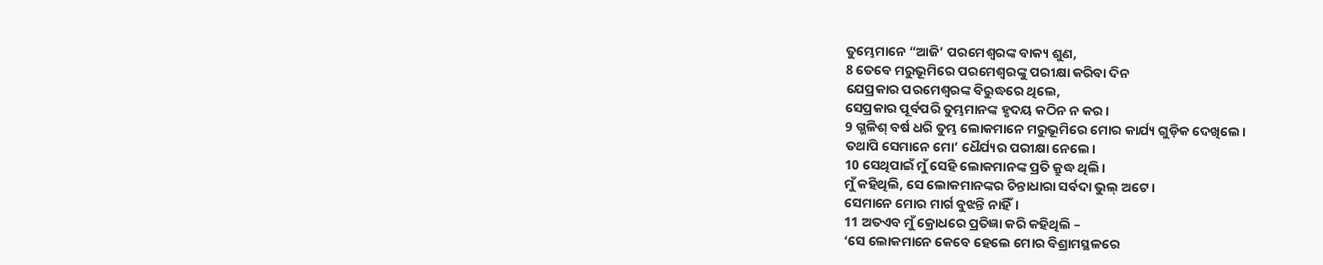ତୁମ୍ଭେମାନେ “ଆଜି’ ପରମେଶ୍ୱରଙ୍କ ବାକ୍ୟ ଶୁଣ,
8 ତେବେ ମରୁଭୂମିରେ ପରମେଶ୍ୱରଙ୍କୁ ପରୀକ୍ଷା କରିବା ଦିନ
ଯେପ୍ରକାର ପରମେଶ୍ୱରଙ୍କ ବିରୁଦ୍ଧରେ ଥିଲେ,
ସେପ୍ରକାର ପୂର୍ବପରି ତୁମ୍ଭମାନଙ୍କ ହୃଦୟ କଠିନ ନ କର।
9 ଗ୍ଭଳିଶ୍ ବର୍ଷ ଧରି ତୁମ୍ଭ ଲୋକମାନେ ମରୁଭୂମିରେ ମୋର କାର୍ଯ୍ୟ ଗୁଡ଼ିକ ଦେଖିଲେ।
ତଥାପି ସେମାନେ ମୋ’ ଧୈର୍ଯ୍ୟର ପରୀକ୍ଷା ନେଲେ।
10 ସେଥିପାଇଁ ମୁଁ ସେହି ଲୋକମାନଙ୍କ ପ୍ରତି କ୍ରୁଦ୍ଧ ଥିଲି।
ମୁଁ କହିଥିଲି, ସେ ଲୋକମାନଙ୍କର ଚିନ୍ତାଧାରା ସର୍ବଦା ଭୁଲ୍ ଅଟେ।
ସେମାନେ ମୋର ମାର୍ଗ ବୁଝନ୍ତି ନାହିଁ।
11 ଅତଏବ ମୁଁ କ୍ରୋଧରେ ପ୍ରତିଜ୍ଞା କରି କହିଥିଲି –
‘ସେ ଲୋକମାନେ କେବେ ହେଲେ ମୋର ବିଶ୍ରାମସ୍ଥଳରେ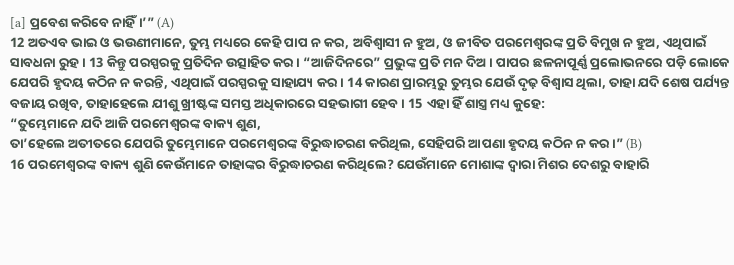[a] ପ୍ରବେଶ କରିବେ ନାହିଁ।’” (A)
12 ଅତଏବ ଭାଇ ଓ ଭଉଣୀମାନେ, ତୁମ୍ଭ ମଧ୍ୟରେ କେହି ପାପ ନ କର, ଅବିଶ୍ୱାସୀ ନ ହୁଅ, ଓ ଜୀବିତ ପରମେଶ୍ୱରଙ୍କ ପ୍ରତି ବିମୁଖ ନ ହୁଅ, ଏଥିପାଇଁ ସାବଧନା ରୁହ। 13 କିନ୍ତୁ ପରସ୍ପରକୁ ପ୍ରତିଦିନ ଉତ୍ସାହିତ କର। “ଆଜିଦିନରେ” ପ୍ରଭୁଙ୍କ ପ୍ରତି ମନ ଦିଅ। ପାପର ଛଳନାପୂର୍ଣ୍ଣ ପ୍ରଲୋଭନରେ ପଡ଼ି ଲୋକେ ଯେପରି ହୃଦୟ କଠିନ ନ କରନ୍ତି, ଏଥିପାଇଁ ପରସ୍ପରକୁ ସାହାଯ୍ୟ କର। 14 କାରଣ ପ୍ରାରମ୍ଭରୁ ତୁମ୍ଭର ଯେଉଁ ଦୃଢ଼ ବିଶ୍ୱାସ ଥିଲା, ତାହା ଯଦି ଶେଷ ପର୍ଯ୍ୟନ୍ତ ବଜାୟ ରଖିବ, ତାହାହେଲେ ଯୀଶୁ ଖ୍ରୀଷ୍ଟଙ୍କ ସମସ୍ତ ଅଧିକାରରେ ସହଭାଗୀ ହେବ। 15 ଏହା ହିଁ ଶାସ୍ତ୍ର ମଧ୍ୟ କୁହେ:
“ତୁମ୍ଭେମାନେ ଯଦି ଆଜି ପରମେଶ୍ୱରଙ୍କ ବାକ୍ୟ ଶୁଣ,
ତା’ହେଲେ ଅତୀତରେ ଯେପରି ତୁମ୍ଭେମାନେ ପରମେଶ୍ୱରଙ୍କ ବିରୁଦ୍ଧାଚରଣ କରିଥିଲ, ସେହିପରି ଆପଣା ହୃଦୟ କଠିନ ନ କର।” (B)
16 ପରମେଶ୍ୱରଙ୍କ ବାକ୍ୟ ଶୁଣି କେଉଁମାନେ ତାହାଙ୍କର ବିରୁଦ୍ଧାଚରଣ କରିଥିଲେ? ଯେଉଁମାନେ ମୋଶାଙ୍କ ଦ୍ୱାରା ମିଶର ଦେଶରୁ ବାହାରି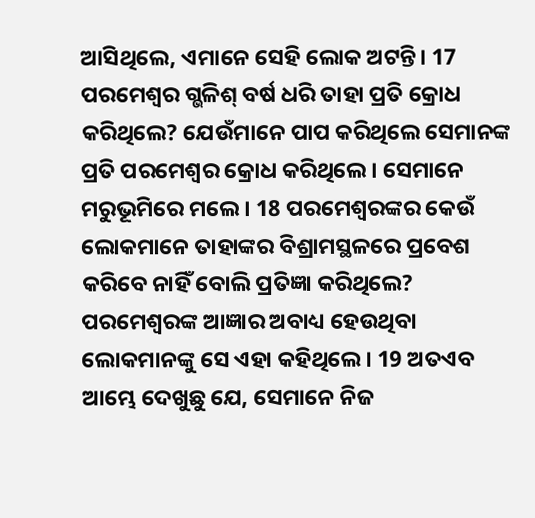ଆସିଥିଲେ, ଏମାନେ ସେହି ଲୋକ ଅଟନ୍ତି। 17 ପରମେଶ୍ୱର ଗ୍ଭଳିଶ୍ ବର୍ଷ ଧରି ତାହା ପ୍ରତି କ୍ରୋଧ କରିଥିଲେ? ଯେଉଁମାନେ ପାପ କରିଥିଲେ ସେମାନଙ୍କ ପ୍ରତି ପରମେଶ୍ୱର କ୍ରୋଧ କରିଥିଲେ। ସେମାନେ ମରୁଭୂମିରେ ମଲେ। 18 ପରମେଶ୍ୱରଙ୍କର କେଉଁ ଲୋକମାନେ ତାହାଙ୍କର ବିଶ୍ରାମସ୍ଥଳରେ ପ୍ରବେଶ କରିବେ ନାହିଁ ବୋଲି ପ୍ରତିଜ୍ଞା କରିଥିଲେ? ପରମେଶ୍ୱରଙ୍କ ଆଜ୍ଞାର ଅବାଧ୍ୟ ହେଉଥିବା ଲୋକମାନଙ୍କୁ ସେ ଏହା କହିଥିଲେ। 19 ଅତଏବ ଆମ୍ଭେ ଦେଖୁଛୁ ଯେ, ସେମାନେ ନିଜ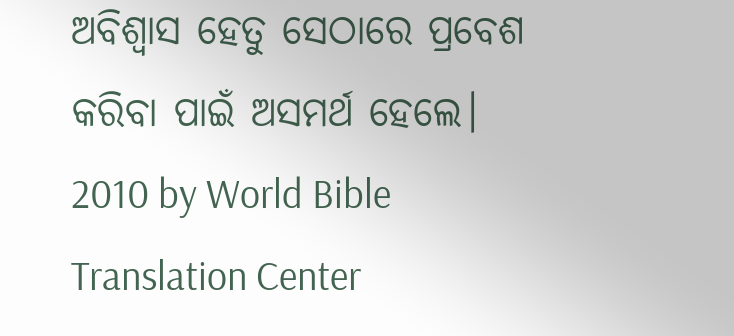ଅବିଶ୍ୱାସ ହେତୁ ସେଠାରେ ପ୍ରବେଶ କରିବା ପାଇଁ ଅସମର୍ଥ ହେଲେ।
2010 by World Bible Translation Center